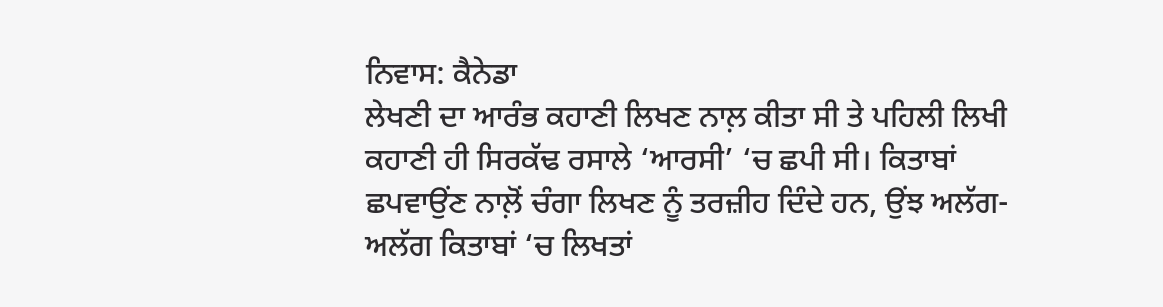ਨਿਵਾਸ: ਕੈਨੇਡਾ
ਲੇਖਣੀ ਦਾ ਆਰੰਭ ਕਹਾਣੀ ਲਿਖਣ ਨਾਲ਼ ਕੀਤਾ ਸੀ ਤੇ ਪਹਿਲੀ ਲਿਖੀ ਕਹਾਣੀ ਹੀ ਸਿਰਕੱਢ ਰਸਾਲੇ ‘ਆਰਸੀ’ ‘ਚ ਛਪੀ ਸੀ। ਕਿਤਾਬਾਂ ਛਪਵਾਉਂਣ ਨਾਲ਼ੋਂ ਚੰਗਾ ਲਿਖਣ ਨੂੰ ਤਰਜ਼ੀਹ ਦਿੰਦੇ ਹਨ, ਉਂਝ ਅਲੱਗ-ਅਲੱਗ ਕਿਤਾਬਾਂ ‘ਚ ਲਿਖਤਾਂ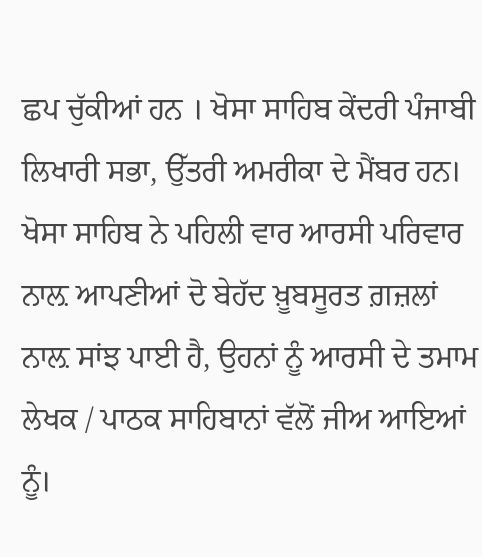ਛਪ ਚੁੱਕੀਆਂ ਹਨ । ਖੋਸਾ ਸਾਹਿਬ ਕੇਂਦਰੀ ਪੰਜਾਬੀ ਲਿਖਾਰੀ ਸਭਾ, ਉੱਤਰੀ ਅਮਰੀਕਾ ਦੇ ਮੈਂਬਰ ਹਨ।
ਖੋਸਾ ਸਾਹਿਬ ਨੇ ਪਹਿਲੀ ਵਾਰ ਆਰਸੀ ਪਰਿਵਾਰ ਨਾਲ਼ ਆਪਣੀਆਂ ਦੋ ਬੇਹੱਦ ਖ਼ੂਬਸੂਰਤ ਗ਼ਜ਼ਲਾਂ ਨਾਲ਼ ਸਾਂਝ ਪਾਈ ਹੈ, ਉਹਨਾਂ ਨੂੰ ਆਰਸੀ ਦੇ ਤਮਾਮ ਲੇਖਕ / ਪਾਠਕ ਸਾਹਿਬਾਨਾਂ ਵੱਲੋਂ ਜੀਅ ਆਇਆਂ ਨੂੰ।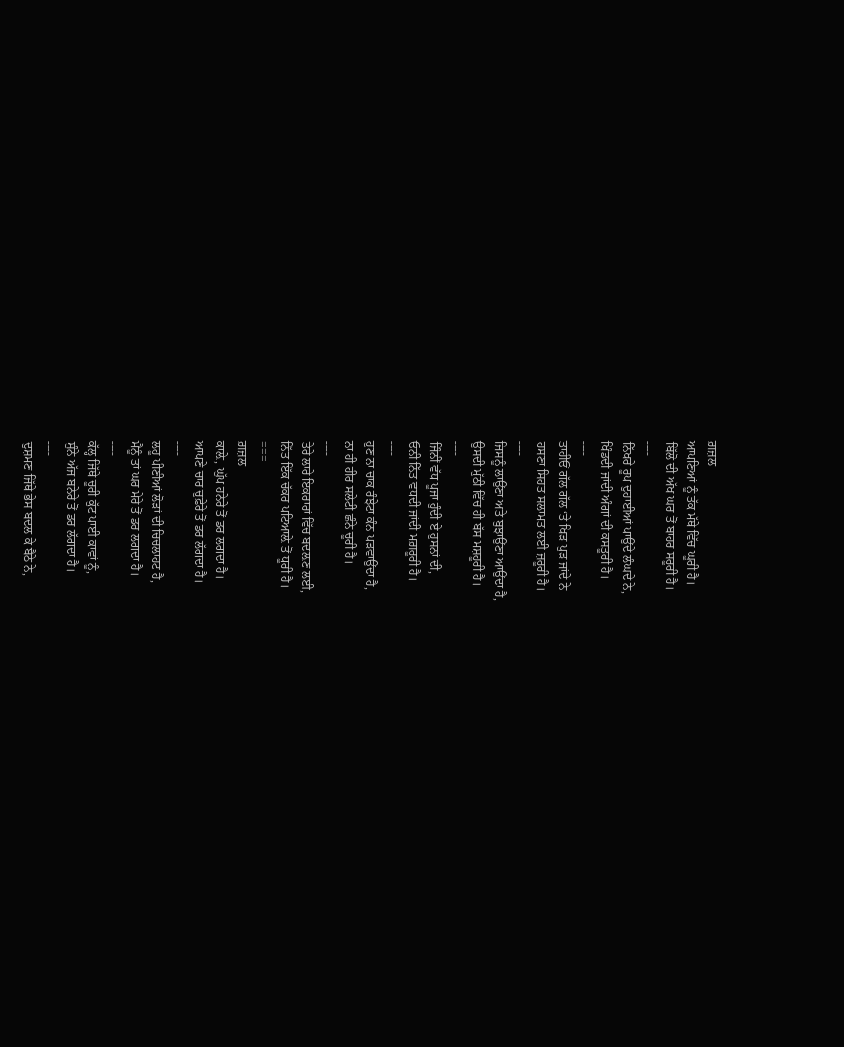ਗ਼ਜ਼ਲ
ਆਪਣਿਆਂ ਨੂੰ ਤੱਕ ਮੱਥੇ ਵਿੱਚ ਘੂਰੀ ਹੈ।
ਬਿੱਲੋ ਦੀ ਅੱਖ ਘਰ ਤੋਂ ਬਾਹਰ ਸਰੂਰੀ ਹੈ।
----
ਨਿੱਖਰੇ ਰੂਪ ਦੁਹਾਈਆਂ ਪਾਉਂਦੇ ਲੰਘਦੇ ਨੇ,
ਖਿੰਡਦੀ ਜਾਂਦੀ ਅੰਗਾਂ ਦੀ ਕਸਤੂਰੀ ਹੈ।
----
ਤਾਹੀਓਂ ਗੱਲ ਗੱਲ ‘ਤੇ ਖਿੜ ਪੁੜ ਜਾਂਦੇ ਨੇ
ਹਸਣਾ ਸਿਹਤ ਸਲਾਮਤ ਲਈ ਜ਼ਰੂਰੀ ਹੈ।
----
ਜਿਸਨੂੰ ਲਾਉਂਣਾ ਅਤੇ ਬੁਝਾਉਂਣਾ ਆਉਂਦਾ ਹੈ,
ਉਸਦੀ ਮੁੱਠੀ ਵਿੱਚ ਹੀ ਬੱਸ ਮਸ਼ਹੂਰੀ ਹੈ।
----
ਜਿੰਨੀਂ ਵੱਧ ਪੂਜਾ ਹੁੰਦੀ ਏ ਹੁਸਨਾਂ ਦੀ,
ਓਨੀ ਨਿੱਤ ਵਧਦੀ ਜਾਂਦੀ ਮਗ਼ਰੂਰੀ ਹੈ।
----
ਹੁਣ ਨਾ ਚਾਕ ਰੰਝੇਟਾ ਕੰਨ ਪੜਵਾਉਂਦਾ ਹੈ,
ਨਾ ਹੀ ਹੀਰ ਸਲੇਟੀ ਛੰਨੇ ਚੂਰੀ ਹੈ।
----
ਤੇਰੇ ਲਾਰੇ ਇਕਰਾਰਾਂ ਵਿੱਚ ਬਦਲ਼ਣ ਲਈ,
ਨਿੱਤ ਇੱਕ ਚੱਕਰ ਪਟਿਆਲ਼ੇ ਤੋਂ ਧੂਰੀ ਹੈ।
===
ਗ਼ਜ਼ਲ
ਕਾਲ਼ੇ, ਘੁੱਪ ਹਨੇਰੇ ਤੋਂ ਡਰ ਲਗਦਾ ਹੈ।
ਆਪਣੇ ਚਾਰ ਚੁਫ਼ੇਰੇ ਤੋਂ ਡਰ ਲੱਗਦਾ ਹੈ।
----
ਲਹੂ ਪੀਣੀਆਂ ਲੋੜਾਂ ਦੀ ਚਿਚਲਾਹਟ ਹੈ,
ਮੈਨੂੰ ਤਾਂ ਘਰ ਮੇਰੇ ਤੋਂ ਡਰ ਲਗਦਾ ਹੈ।
----
ਕੱਲ੍ਹ ਜਿੱਥੇ ਚੂਰੀ ਕੁੱਟ ਪਾਈ ਕਾਵਾਂ ਨੂੰ,
ਸੁੰਨੇ ਅੱਜ ਬਨੇਰੇ ਤੋਂ ਡਰ ਲੱਗਦਾ ਹੈ।
----
ਦੁਸ਼ਮਣ ਜਿੱਥੇ ਭੇਸ ਬਦਲ ਕੇ ਬੈਠੇ ਨੇ,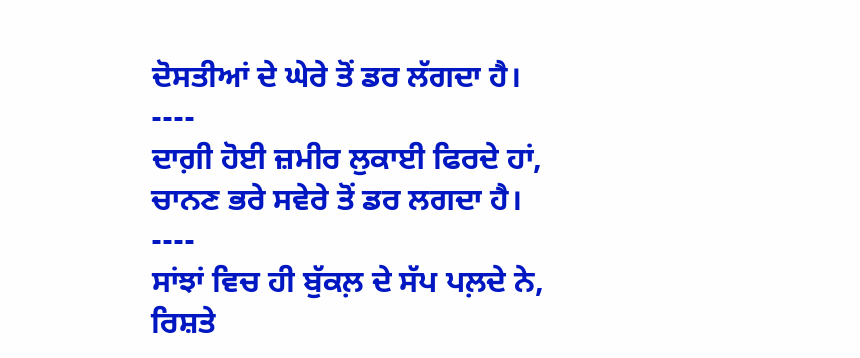ਦੋਸਤੀਆਂ ਦੇ ਘੇਰੇ ਤੋਂ ਡਰ ਲੱਗਦਾ ਹੈ।
----
ਦਾਗ਼ੀ ਹੋਈ ਜ਼ਮੀਰ ਲੁਕਾਈ ਫਿਰਦੇ ਹਾਂ,
ਚਾਨਣ ਭਰੇ ਸਵੇਰੇ ਤੋਂ ਡਰ ਲਗਦਾ ਹੈ।
----
ਸਾਂਝਾਂ ਵਿਚ ਹੀ ਬੁੱਕਲ਼ ਦੇ ਸੱਪ ਪਲ਼ਦੇ ਨੇ,
ਰਿਸ਼ਤੇ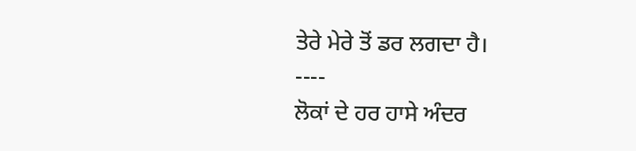ਤੇਰੇ ਮੇਰੇ ਤੋਂ ਡਰ ਲਗਦਾ ਹੈ।
----
ਲੋਕਾਂ ਦੇ ਹਰ ਹਾਸੇ ਅੰਦਰ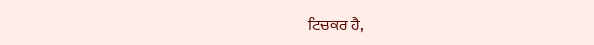ਟਿਚਕਰ ਹੈ,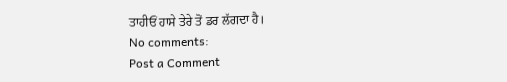ਤਾਹੀਓਂ ਹਾਸੇ ਤੇਰੇ ਤੋਂ ਡਰ ਲੱਗਦਾ ਹੈ।
No comments:
Post a Comment